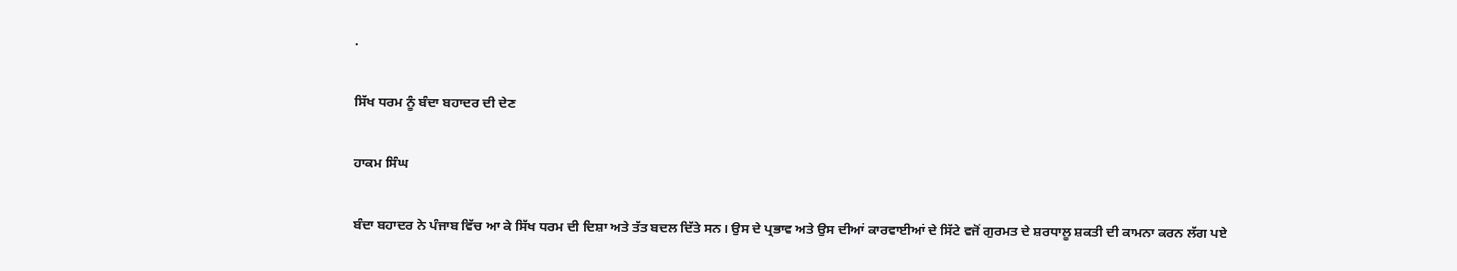.

ਸਿੱਖ ਧਰਮ ਨੂੰ ਬੰਦਾ ਬਹਾਦਰ ਦੀ ਦੇਣ

ਹਾਕਮ ਸਿੰਘ

ਬੰਦਾ ਬਹਾਦਰ ਨੇ ਪੰਜਾਬ ਵਿੱਚ ਆ ਕੇ ਸਿੱਖ ਧਰਮ ਦੀ ਦਿਸ਼ਾ ਅਤੇ ਤੱਤ ਬਦਲ ਦਿੱਤੇ ਸਨ। ਉਸ ਦੇ ਪ੍ਰਭਾਵ ਅਤੇ ਉਸ ਦੀਆਂ ਕਾਰਵਾਈਆਂ ਦੇ ਸਿੱਟੇ ਵਜੋਂ ਗੁਰਮਤ ਦੇ ਸ਼ਰਧਾਲੂ ਸ਼ਕਤੀ ਦੀ ਕਾਮਨਾ ਕਰਨ ਲੱਗ ਪਏ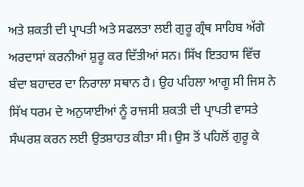ਅਤੇ ਸ਼ਕਤੀ ਦੀ ਪ੍ਰਾਪਤੀ ਅਤੇ ਸਫਲਤਾ ਲਈ ਗੁਰੂ ਗ੍ਰੰਥ ਸਾਹਿਬ ਅੱਗੇ ਅਰਦਾਸਾਂ ਕਰਨੀਆਂ ਸ਼ੁਰੂ ਕਰ ਦਿੱਤੀਆਂ ਸਨ। ਸਿੱਖ ਇਤਹਾਸ ਵਿੱਚ ਬੰਦਾ ਬਹਾਦਰ ਦਾ ਨਿਰਾਲਾ ਸਥਾਨ ਹੈ। ਉਹ ਪਹਿਲਾ ਆਗੂ ਸੀ ਜਿਸ ਨੇ ਸਿੱਖ ਧਰਮ ਦੇ ਅਨੁਯਾਈਆਂ ਨੂੰ ਰਾਜਸੀ ਸ਼ਕਤੀ ਦੀ ਪ੍ਰਾਪਤੀ ਵਾਸਤੇ ਸੰਘਰਸ਼ ਕਰਨ ਲਈ ਉਤਸ਼ਾਹਤ ਕੀਤਾ ਸੀ। ਉਸ ਤੋਂ ਪਹਿਲੋਂ ਗੁਰੂ ਕੇ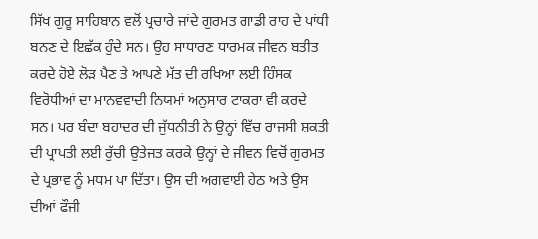ਸਿੱਖ ਗੁਰੂ ਸਾਹਿਬਾਨ ਵਲੋਂ ਪ੍ਰਚਾਰੇ ਜਾਂਦੇ ਗੁਰਮਤ ਗਾਡੀ ਰਾਹ ਦੇ ਪਾਂਧੀ ਬਨਣ ਦੇ ਇਛੱਕ ਹੁੰਦੇ ਸਨ। ਉਹ ਸਾਧਾਰਣ ਧਾਰਮਕ ਜੀਵਨ ਬਤੀਤ ਕਰਦੇ ਹੋਏ ਲੋੜ ਪੈਣ ਤੇ ਆਪਣੇ ਮੱਤ ਦੀ ਰਖਿਆ ਲਈ ਹਿੰਸਕ ਵਿਰੋਧੀਆਂ ਦਾ ਮਾਨਵਵਾਦੀ ਨਿਯਮਾਂ ਅਨੁਸਾਰ ਟਾਕਰਾ ਵੀ ਕਰਦੇ ਸਨ। ਪਰ ਬੰਦਾ ਬਹਾਦਰ ਦੀ ਜੁੱਧਨੀਤੀ ਨੇ ਉਨ੍ਹਾਂ ਵਿੱਚ ਰਾਜਸੀ ਸ਼ਕਤੀ ਦੀ ਪ੍ਰਾਪਤੀ ਲਈ ਰੁੱਚੀ ਉਤੇਜਤ ਕਰਕੇ ਉਨ੍ਹਾਂ ਦੇ ਜੀਵਨ ਵਿਚੋਂ ਗੁਰਮਤ ਦੇ ਪ੍ਰਭਾਵ ਨੂੰ ਮਧਮ ਪਾ ਦਿੱਤਾ। ਉਸ ਦੀ ਅਗਵਾਈ ਹੇਠ ਅਤੇ ਉਸ ਦੀਆਂ ਫੌਜੀ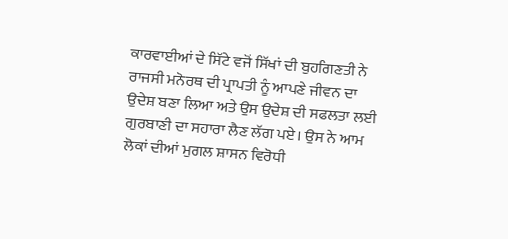ਕਾਰਵਾਈਆਂ ਦੇ ਸਿੱਟੇ ਵਜੋਂ ਸਿੱਖਾਂ ਦੀ ਬੁਹਗਿਣਤੀ ਨੇ ਰਾਜਸੀ ਮਨੋਰਥ ਦੀ ਪ੍ਰਾਪਤੀ ਨੂੰ ਆਪਣੇ ਜੀਵਨ ਦਾ ਉਦੇਸ਼ ਬਣਾ ਲਿਆ ਅਤੇ ਉਸ ਉਦੇਸ਼ ਦੀ ਸਫਲਤਾ ਲਈ ਗੁਰਬਾਣੀ ਦਾ ਸਹਾਰਾ ਲੈਣ ਲੱਗ ਪਏ। ਉਸ ਨੇ ਆਮ ਲੋਕਾਂ ਦੀਆਂ ਮੁਗਲ ਸ਼ਾਸਨ ਵਿਰੋਧੀ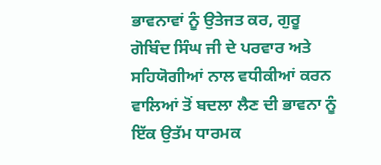ਭਾਵਨਾਵਾਂ ਨੂੰ ਉਤੇਜਤ ਕਰ, ਗੁਰੂ ਗੋਬਿੰਦ ਸਿੰਘ ਜੀ ਦੇ ਪਰਵਾਰ ਅਤੇ ਸਹਿਯੋਗੀਆਂ ਨਾਲ ਵਧੀਕੀਆਂ ਕਰਨ ਵਾਲਿਆਂ ਤੋਂ ਬਦਲਾ ਲੈਣ ਦੀ ਭਾਵਨਾ ਨੂੰ ਇੱਕ ਉਤੱਮ ਧਾਰਮਕ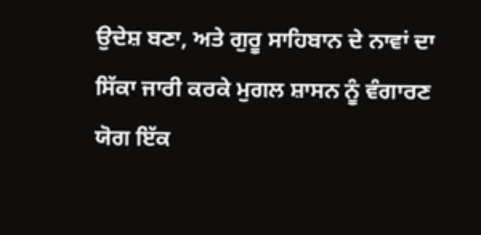ਉਦੇਸ਼ ਬਣਾ, ਅਤੇ ਗੁਰੂ ਸਾਹਿਬਾਨ ਦੇ ਨਾਵਾਂ ਦਾ ਸਿੱਕਾ ਜਾਰੀ ਕਰਕੇ ਮੁਗਲ ਸ਼ਾਸਨ ਨੂੰ ਵੰਗਾਰਣ ਯੋਗ ਇੱਕ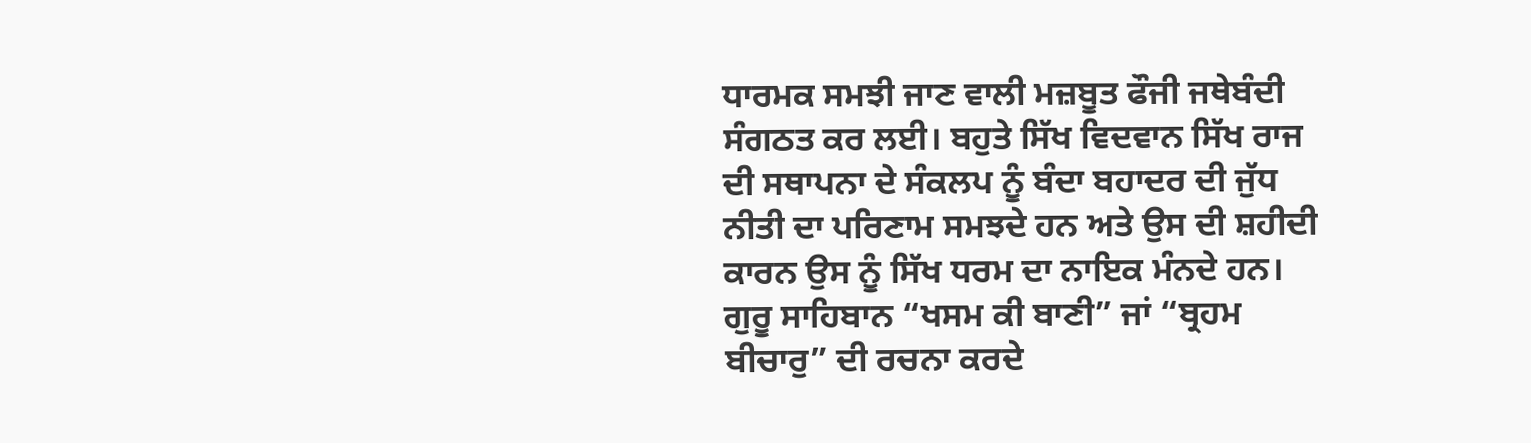ਧਾਰਮਕ ਸਮਝੀ ਜਾਣ ਵਾਲੀ ਮਜ਼ਬੂਤ ਫੌਜੀ ਜਥੇਬੰਦੀ ਸੰਗਠਤ ਕਰ ਲਈ। ਬਹੁਤੇ ਸਿੱਖ ਵਿਦਵਾਨ ਸਿੱਖ ਰਾਜ ਦੀ ਸਥਾਪਨਾ ਦੇ ਸੰਕਲਪ ਨੂੰ ਬੰਦਾ ਬਹਾਦਰ ਦੀ ਜੁੱਧ ਨੀਤੀ ਦਾ ਪਰਿਣਾਮ ਸਮਝਦੇ ਹਨ ਅਤੇ ਉਸ ਦੀ ਸ਼ਹੀਦੀ ਕਾਰਨ ਉਸ ਨੂੰ ਸਿੱਖ ਧਰਮ ਦਾ ਨਾਇਕ ਮੰਨਦੇ ਹਨ।
ਗੁਰੂ ਸਾਹਿਬਾਨ “ਖਸਮ ਕੀ ਬਾਣੀ” ਜਾਂ “ਬ੍ਰਹਮ ਬੀਚਾਰੁ” ਦੀ ਰਚਨਾ ਕਰਦੇ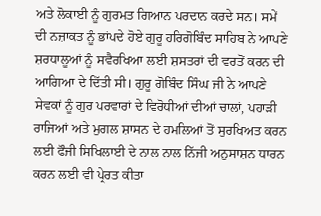ਅਤੇ ਲੋਕਾਈ ਨੂੰ ਗੁਰਮਤ ਗਿਆਨ ਪਰਦਾਨ ਕਰਦੇ ਸਨ। ਸਮੇਂ ਦੀ ਨਜ਼ਾਕਤ ਨੂੰ ਭਾਂਪਦੇ ਹੋਏ ਗੁਰੂ ਹਰਿਗੋਬਿੰਦ ਸਾਹਿਬ ਨੇ ਆਪਣੇ ਸ਼ਰਧਾਲੂਆਂ ਨੂੰ ਸਵੈਰਖਿਆ ਲਈ ਸ਼ਸਤਰਾਂ ਦੀ ਵਰਤੋਂ ਕਰਨ ਦੀ ਆਗਿਆ ਦੇ ਦਿੱਤੀ ਸੀ। ਗੁਰੂ ਗੋਬਿੰਦ ਸਿੰਘ ਜੀ ਨੇ ਆਪਣੇ ਸੇਵਕਾਂ ਨੂੰ ਗੁਰ ਪਰਵਾਰਾਂ ਦੇ ਵਿਰੋਧੀਆਂ ਦੀਆਂ ਚਾਲਾਂ, ਪਹਾੜੀ ਰਾਜਿਆਂ ਅਤੇ ਮੁਗਲ ਸ਼ਾਸਨ ਦੇ ਹਮਲਿਆਂ ਤੋਂ ਸੁਰਖਿਅਤ ਕਰਨ ਲਈ ਫੌਜੀ ਸਿਖਿਲਾਈ ਦੇ ਨਾਲ ਨਾਲ ਨਿੱਜੀ ਅਨੁਸਾਸ਼ਨ ਧਾਰਨ ਕਰਨ ਲਈ ਵੀ ਪ੍ਰੇਰਤ ਕੀਤਾ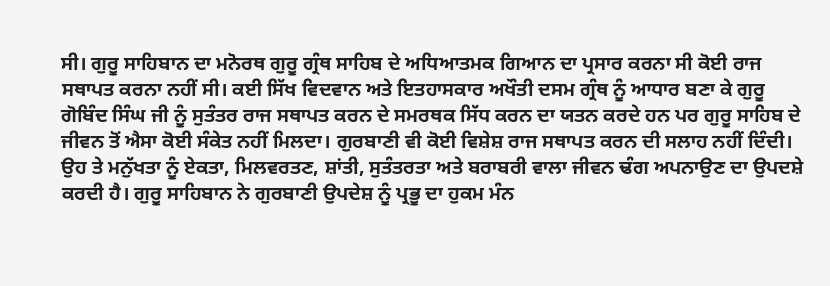ਸੀ। ਗੁਰੂ ਸਾਹਿਬਾਨ ਦਾ ਮਨੋਰਥ ਗੁਰੂ ਗ੍ਰੰਥ ਸਾਹਿਬ ਦੇ ਅਧਿਆਤਮਕ ਗਿਆਨ ਦਾ ਪ੍ਰਸਾਰ ਕਰਨਾ ਸੀ ਕੋਈ ਰਾਜ ਸਥਾਪਤ ਕਰਨਾ ਨਹੀਂ ਸੀ। ਕਈ ਸਿੱਖ ਵਿਦਵਾਨ ਅਤੇ ਇਤਹਾਸਕਾਰ ਅਖੌਤੀ ਦਸਮ ਗ੍ਰੰਥ ਨੂੰ ਆਧਾਰ ਬਣਾ ਕੇ ਗੁਰੂ ਗੋਬਿੰਦ ਸਿੰਘ ਜੀ ਨੂੰ ਸੁਤੰਤਰ ਰਾਜ ਸਥਾਪਤ ਕਰਨ ਦੇ ਸਮਰਥਕ ਸਿੱਧ ਕਰਨ ਦਾ ਯਤਨ ਕਰਦੇ ਹਨ ਪਰ ਗੁਰੂ ਸਾਹਿਬ ਦੇ ਜੀਵਨ ਤੋਂ ਐਸਾ ਕੋਈ ਸੰਕੇਤ ਨਹੀਂ ਮਿਲਦਾ। ਗੁਰਬਾਣੀ ਵੀ ਕੋਈ ਵਿਸ਼ੇਸ਼ ਰਾਜ ਸਥਾਪਤ ਕਰਨ ਦੀ ਸਲਾਹ ਨਹੀਂ ਦਿੰਦੀ। ਉਹ ਤੇ ਮਨੁੱਖਤਾ ਨੂੰ ਏਕਤਾ, ਮਿਲਵਰਤਣ, ਸ਼ਾਂਤੀ, ਸੁਤੰਤਰਤਾ ਅਤੇ ਬਰਾਬਰੀ ਵਾਲਾ ਜੀਵਨ ਢੰਗ ਅਪਨਾਉਣ ਦਾ ਉਪਦਸ਼ੇ ਕਰਦੀ ਹੈ। ਗੁਰੂ ਸਾਹਿਬਾਨ ਨੇ ਗੁਰਬਾਣੀ ਉਪਦੇਸ਼ ਨੂੰ ਪ੍ਰਭੂ ਦਾ ਹੁਕਮ ਮੰਨ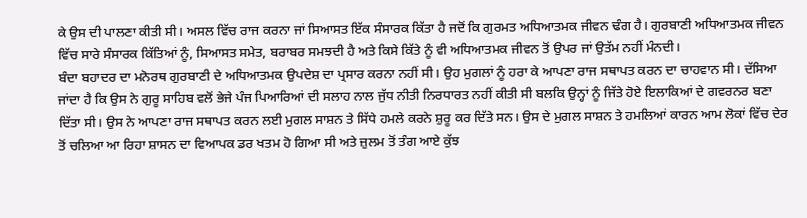ਕੇ ਉਸ ਦੀ ਪਾਲਣਾ ਕੀਤੀ ਸੀ। ਅਸਲ ਵਿੱਚ ਰਾਜ ਕਰਨਾ ਜਾਂ ਸਿਆਸਤ ਇੱਕ ਸੰਸਾਰਕ ਕਿੱਤਾ ਹੈ ਜਦੋਂ ਕਿ ਗੁਰਮਤ ਅਧਿਆਤਮਕ ਜੀਵਨ ਢੰਗ ਹੈ। ਗੁਰਬਾਣੀ ਅਧਿਆਤਮਕ ਜੀਵਨ ਵਿੱਚ ਸਾਰੇ ਸੰਸਾਰਕ ਕਿੱਤਿਆਂ ਨੂੰ, ਸਿਆਸਤ ਸਮੇਤ, ਬਰਾਬਰ ਸਮਝਦੀ ਹੈ ਅਤੇ ਕਿਸੇ ਕਿੱਤੇ ਨੂੰ ਵੀ ਅਧਿਆਤਮਕ ਜੀਵਨ ਤੋਂ ਉਪਰ ਜਾਂ ਉਤੱਮ ਨਹੀਂ ਮੰਨਦੀ।
ਬੰਦਾ ਬਹਾਦਰ ਦਾ ਮਨੋਰਥ ਗੁਰਬਾਣੀ ਦੇ ਅਧਿਆਤਮਕ ਉਪਦੇਸ਼ ਦਾ ਪ੍ਰਸਾਰ ਕਰਨਾ ਨਹੀਂ ਸੀ। ਉਹ ਮੁਗਲਾਂ ਨੂੰ ਹਰਾ ਕੇ ਆਪਣਾ ਰਾਜ ਸਥਾਪਤ ਕਰਨ ਦਾ ਚਾਹਵਾਨ ਸੀ। ਦੱਸਿਆ ਜਾਂਦਾ ਹੈ ਕਿ ਉਸ ਨੇ ਗੁਰੂ ਸਾਹਿਬ ਵਲੋਂ ਭੇਜੇ ਪੰਜ ਪਿਆਰਿਆਂ ਦੀ ਸਲਾਹ ਨਾਲ ਜੁੱਧ ਨੀਤੀ ਨਿਰਧਾਰਤ ਨਹੀਂ ਕੀਤੀ ਸੀ ਬਲਕਿ ਉਨ੍ਹਾਂ ਨੂੰ ਜਿੱਤੇ ਹੋਏ ਇਲਾਕਿਆਂ ਦੇ ਗਵਰਨਰ ਬਣਾ ਦਿੱਤਾ ਸੀ। ਉਸ ਨੇ ਆਪਣਾ ਰਾਜ ਸਥਾਪਤ ਕਰਨ ਲਈ ਮੁਗਲ ਸਾਸ਼ਨ ਤੇ ਸਿੱਧੇ ਹਮਲੇ ਕਰਨੇ ਸ਼ੁਰੂ ਕਰ ਦਿੱਤੇ ਸਨ। ਉਸ ਦੇ ਮੁਗਲ ਸਾਸ਼ਨ ਤੇ ਹਮਲਿਆਂ ਕਾਰਨ ਆਮ ਲੋਕਾਂ ਵਿੱਚ ਦੇਰ ਤੋਂ ਚਲਿਆ ਆ ਰਿਹਾ ਸ਼ਾਸਨ ਦਾ ਵਿਆਪਕ ਡਰ ਖਤਮ ਹੋ ਗਿਆ ਸੀ ਅਤੇ ਜ਼ੁਲਮ ਤੋਂ ਤੰਗ ਆਏ ਕੁੱਝ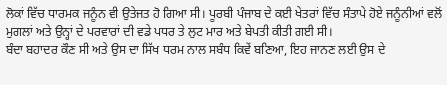ਲੋਕਾਂ ਵਿੱਚ ਧਾਰਮਕ ਜਨੂੰਨ ਵੀ ਉਤੇਜਤ ਹੋ ਗਿਆ ਸੀ। ਪੂਰਬੀ ਪੰਜਾਬ ਦੇ ਕਈ ਖੇਤਰਾਂ ਵਿੱਚ ਸੰਤਾਪੇ ਹੋਏ ਜਨੂੰਨੀਆਂ ਵਲੋਂ ਮੁਗਲਾਂ ਅਤੇ ਉਨ੍ਹਾਂ ਦੇ ਪਰਵਾਰਾਂ ਦੀ ਵਡੇ ਪਧਰ ਤੇ ਲੁਟ ਮਾਰ ਅਤੇ ਬੇਪਤੀ ਕੀਤੀ ਗਈ ਸੀ।
ਬੰਦਾ ਬਹਾਦਰ ਕੌਣ ਸੀ ਅਤੇ ਉਸ ਦਾ ਸਿੱਖ ਧਰਮ ਨਾਲ ਸਬੰਧ ਕਿਵੇਂ ਬਣਿਆ, ਇਹ ਜਾਨਣ ਲਈ ਉਸ ਦੇ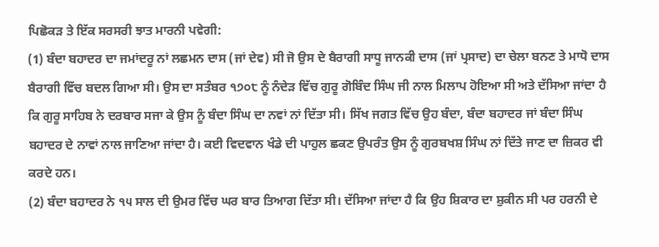ਪਿਛੋਕੜ ਤੇ ਇੱਕ ਸਰਸਰੀ ਝਾਤ ਮਾਰਨੀ ਪਵੇਗੀ:
(1) ਬੰਦਾ ਬਹਾਦਰ ਦਾ ਜਮਾਂਦਰੂ ਨਾਂ ਲਛਮਨ ਦਾਸ (ਜਾਂ ਦੇਵ) ਸੀ ਜੋ ਉਸ ਦੇ ਬੈਰਾਗੀ ਸਾਧੂ ਜਾਨਕੀ ਦਾਸ (ਜਾਂ ਪ੍ਰਸਾਦ) ਦਾ ਚੇਲਾ ਬਨਣ ਤੇ ਮਾਧੋ ਦਾਸ ਬੈਰਾਗੀ ਵਿੱਚ ਬਦਲ ਗਿਆ ਸੀ। ਉਸ ਦਾ ਸਤੰਬਰ ੧੭੦੮ ਨੂੰ ਨੰਦੇੜ ਵਿੱਚ ਗੁਰੂ ਗੋਬਿੰਦ ਸਿੰਘ ਜੀ ਨਾਲ ਮਿਲਾਪ ਹੋਇਆ ਸੀ ਅਤੇ ਦੱਸਿਆ ਜਾਂਦਾ ਹੈ ਕਿ ਗੁਰੂ ਸਾਹਿਬ ਨੇ ਦਰਬਾਰ ਸਜਾ ਕੇ ਉਸ ਨੂੰ ਬੰਦਾ ਸਿੰਘ ਦਾ ਨਵਾਂ ਨਾਂ ਦਿੱਤਾ ਸੀ। ਸਿੱਖ ਜਗਤ ਵਿੱਚ ਉਹ ਬੰਦਾ, ਬੰਦਾ ਬਹਾਦਰ ਜਾਂ ਬੰਦਾ ਸਿੰਘ ਬਹਾਦਰ ਦੇ ਨਾਵਾਂ ਨਾਲ ਜਾਣਿਆ ਜਾਂਦਾ ਹੈ। ਕਈ ਵਿਦਵਾਨ ਖੰਡੇ ਦੀ ਪਾਹੁਲ ਛਕਣ ਉਪਰੰਤ ਉਸ ਨੂੰ ਗੁਰਬਖਸ਼ ਸਿੰਘ ਨਾਂ ਦਿੱਤੇ ਜਾਣ ਦਾ ਜ਼ਿਕਰ ਵੀ ਕਰਦੇ ਹਨ।
(2) ਬੰਦਾ ਬਹਾਦਰ ਨੇ ੧੫ ਸਾਲ ਦੀ ਉਮਰ ਵਿੱਚ ਘਰ ਬਾਰ ਤਿਆਗ ਦਿੱਤਾ ਸੀ। ਦੱਸਿਆ ਜਾਂਦਾ ਹੈ ਕਿ ਉਹ ਸ਼ਿਕਾਰ ਦਾ ਸ਼ੁਕੀਨ ਸੀ ਪਰ ਹਰਨੀ ਦੇ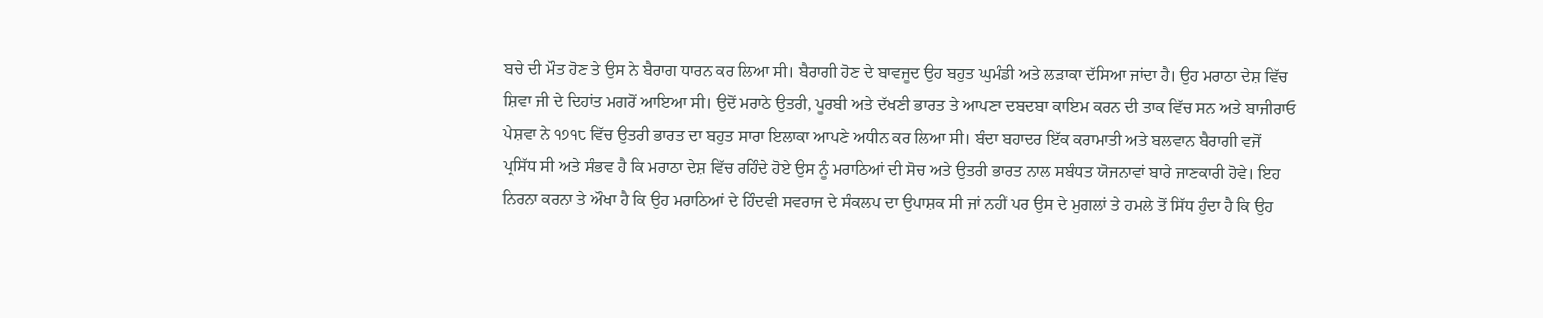ਬਚੇ ਦੀ ਮੌਤ ਹੋਣ ਤੇ ਉਸ ਨੇ ਬੈਰਾਗ ਧਾਰਨ ਕਰ ਲਿਆ ਸੀ। ਬੈਰਾਗੀ ਹੋਣ ਦੇ ਬਾਵਜੂਦ ਉਹ ਬਹੁਤ ਘੁਮੰਡੀ ਅਤੇ ਲੜਾਕਾ ਦੱਸਿਆ ਜਾਂਦਾ ਹੈ। ਉਹ ਮਰਾਠਾ ਦੇਸ਼ ਵਿੱਚ ਸ਼ਿਵਾ ਜੀ ਦੇ ਦਿਹਾਂਤ ਮਗਰੋਂ ਆਇਆ ਸੀ। ਉਦੋਂ ਮਰਾਠੇ ਉਤਰੀ, ਪੂਰਬੀ ਅਤੇ ਦੱਖਣੀ ਭਾਰਤ ਤੇ ਆਪਣਾ ਦਬਦਬਾ ਕਾਇਮ ਕਰਨ ਦੀ ਤਾਕ ਵਿੱਚ ਸਨ ਅਤੇ ਬਾਜੀਰਾਓ ਪੇਸ਼ਵਾ ਨੇ ੧੭੧੮ ਵਿੱਚ ਉਤਰੀ ਭਾਰਤ ਦਾ ਬਹੁਤ ਸਾਰਾ ਇਲਾਕਾ ਆਪਣੇ ਅਧੀਨ ਕਰ ਲਿਆ ਸੀ। ਬੰਦਾ ਬਹਾਦਰ ਇੱਕ ਕਰਾਮਾਤੀ ਅਤੇ ਬਲਵਾਨ ਬੈਰਾਗੀ ਵਜੋਂ ਪ੍ਰਸਿੱਧ ਸੀ ਅਤੇ ਸੰਭਵ ਹੈ ਕਿ ਮਰਾਠਾ ਦੇਸ਼ ਵਿੱਚ ਰਹਿੰਦੇ ਹੋਏ ਉਸ ਨੂੰ ਮਰਾਠਿਆਂ ਦੀ ਸੋਚ ਅਤੇ ਉਤਰੀ ਭਾਰਤ ਨਾਲ ਸਬੰਧਤ ਯੋਜਨਾਵਾਂ ਬਾਰੇ ਜਾਣਕਾਰੀ ਹੋਵੇ। ਇਹ ਨਿਰਨਾ ਕਰਨਾ ਤੇ ਔਖਾ ਹੈ ਕਿ ਉਹ ਮਰਾਠਿਆਂ ਦੇ ਹਿੰਦਵੀ ਸਵਰਾਜ ਦੇ ਸੰਕਲਪ ਦਾ ਉਪਾਸ਼ਕ ਸੀ ਜਾਂ ਨਹੀਂ ਪਰ ਉਸ ਦੇ ਮੁਗਲਾਂ ਤੇ ਹਮਲੇ ਤੋਂ ਸਿੱਧ ਹੁੰਦਾ ਹੈ ਕਿ ਉਹ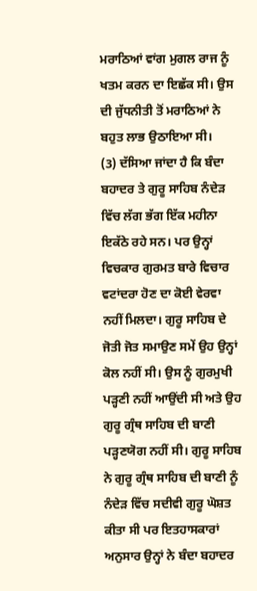ਮਰਾਠਿਆਂ ਵਾਂਗ ਮੁਗਲ ਰਾਜ ਨੂੰ ਖਤਮ ਕਰਨ ਦਾ ਇਛੱਕ ਸੀ। ਉਸ ਦੀ ਜੁੱਧਨੀਤੀ ਤੋਂ ਮਰਾਠਿਆਂ ਨੇ ਬਹੁਤ ਲਾਭ ਉਠਾਇਆ ਸੀ।
(3) ਦੱਸਿਆ ਜਾਂਦਾ ਹੈ ਕਿ ਬੰਦਾ ਬਹਾਦਰ ਤੇ ਗੁਰੂ ਸਾਹਿਬ ਨੰਦੇੜ ਵਿੱਚ ਲੱਗ ਭੱਗ ਇੱਕ ਮਹੀਨਾ ਇਕੱਠੇ ਰਹੇ ਸਨ। ਪਰ ਉਨ੍ਹਾਂ ਵਿਚਕਾਰ ਗੁਰਮਤ ਬਾਰੇ ਵਿਚਾਰ ਵਟਾਂਦਰਾ ਹੋਣ ਦਾ ਕੋਈ ਵੇਰਵਾ ਨਹੀਂ ਮਿਲਦਾ। ਗੁਰੂ ਸਾਹਿਬ ਦੇ ਜੋਤੀ ਜੋਤ ਸਮਾਉਣ ਸਮੇਂ ਉਹ ਉਨ੍ਹਾਂ ਕੋਲ ਨਹੀਂ ਸੀ। ਉਸ ਨੂੰ ਗੁਰਮੁਖੀ ਪੜ੍ਹਣੀ ਨਹੀਂ ਆਉਂਦੀ ਸੀ ਅਤੇ ਉਹ ਗੁਰੂ ਗ੍ਰੰਥ ਸਾਹਿਬ ਦੀ ਬਾਣੀ ਪੜ੍ਹਣਯੋਗ ਨਹੀਂ ਸੀ। ਗੁਰੂ ਸਾਹਿਬ ਨੇ ਗੁਰੂ ਗ੍ਰੰਥ ਸਾਹਿਬ ਦੀ ਬਾਣੀ ਨੂੰ ਨੰਦੇੜ ਵਿੱਚ ਸਦੀਵੀ ਗੁਰੂ ਘੋਸ਼ਤ ਕੀਤਾ ਸੀ ਪਰ ਇਤਹਾਸਕਾਰਾਂ ਅਨੁਸਾਰ ਉਨ੍ਹਾਂ ਨੇ ਬੰਦਾ ਬਹਾਦਰ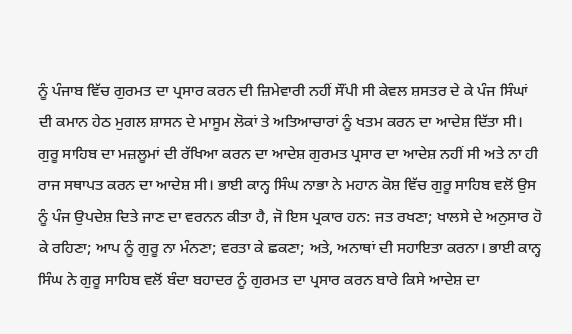ਨੂੰ ਪੰਜਾਬ ਵਿੱਚ ਗੁਰਮਤ ਦਾ ਪ੍ਰਸਾਰ ਕਰਨ ਦੀ ਜ਼ਿਮੇਵਾਰੀ ਨਹੀਂ ਸੌਂਪੀ ਸੀ ਕੇਵਲ ਸ਼ਸਤਰ ਦੇ ਕੇ ਪੰਜ ਸਿੰਘਾਂ ਦੀ ਕਮਾਨ ਹੇਠ ਮੁਗਲ ਸ਼ਾਸਨ ਦੇ ਮਾਸੂਮ ਲੋਕਾਂ ਤੇ ਅਤਿਆਚਾਰਾਂ ਨੂੰ ਖਤਮ ਕਰਨ ਦਾ ਆਦੇਸ਼ ਦਿੱਤਾ ਸੀ। ਗੁਰੂ ਸਾਹਿਬ ਦਾ ਮਜ਼ਲੂਮਾਂ ਦੀ ਰੱਖਿਆ ਕਰਨ ਦਾ ਆਦੇਸ਼ ਗੁਰਮਤ ਪ੍ਰਸਾਰ ਦਾ ਆਦੇਸ਼ ਨਹੀਂ ਸੀ ਅਤੇ ਨਾ ਹੀ ਰਾਜ ਸਥਾਪਤ ਕਰਨ ਦਾ ਆਦੇਸ਼ ਸੀ। ਭਾਈ ਕਾਨ੍ਹ ਸਿੰਘ ਨਾਭਾ ਨੇ ਮਹਾਨ ਕੋਸ਼ ਵਿੱਚ ਗੁਰੂ ਸਾਹਿਬ ਵਲੋਂ ਉਸ ਨੂੰ ਪੰਜ ਉਪਦੇਸ਼ ਦਿਤੇ ਜਾਣ ਦਾ ਵਰਨਨ ਕੀਤਾ ਹੈ, ਜੋ ਇਸ ਪ੍ਰਕਾਰ ਹਨ: ਜਤ ਰਖਣਾ; ਖਾਲਸੇ ਦੇ ਅਨੁਸਾਰ ਹੋ ਕੇ ਰਹਿਣਾ; ਆਪ ਨੂੰ ਗੁਰੂ ਨਾ ਮੰਨਣਾ; ਵਰਤਾ ਕੇ ਛਕਣਾ; ਅਤੇ, ਅਨਾਥਾਂ ਦੀ ਸਹਾਇਤਾ ਕਰਨਾ। ਭਾਈ ਕਾਨ੍ਹ ਸਿੰਘ ਨੇ ਗੁਰੂ ਸਾਹਿਬ ਵਲੋਂ ਬੰਦਾ ਬਹਾਦਰ ਨੂੰ ਗੁਰਮਤ ਦਾ ਪ੍ਰਸਾਰ ਕਰਨ ਬਾਰੇ ਕਿਸੇ ਆਦੇਸ਼ ਦਾ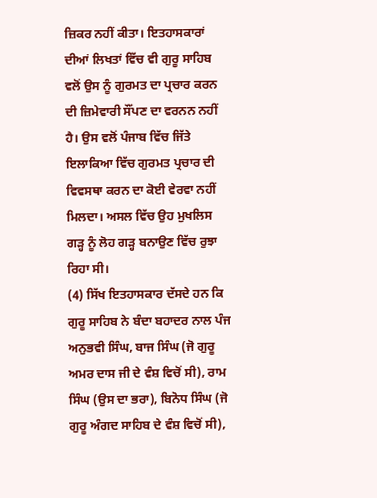ਜ਼ਿਕਰ ਨਹੀਂ ਕੀਤਾ। ਇਤਹਾਸਕਾਰਾਂ ਦੀਆਂ ਲਿਖਤਾਂ ਵਿੱਚ ਵੀ ਗੁਰੂ ਸਾਹਿਬ ਵਲੋਂ ਉਸ ਨੂੰ ਗੁਰਮਤ ਦਾ ਪ੍ਰਚਾਰ ਕਰਨ ਦੀ ਜ਼ਿਮੇਵਾਰੀ ਸੌਂਪਣ ਦਾ ਵਰਨਨ ਨਹੀਂ ਹੈ। ਉਸ ਵਲੋਂ ਪੰਜਾਬ ਵਿੱਚ ਜਿੱਤੇ ਇਲਾਕਿਆ ਵਿੱਚ ਗੁਰਮਤ ਪ੍ਰਚਾਰ ਦੀ ਵਿਵਸਥਾ ਕਰਨ ਦਾ ਕੋਈ ਵੇਰਵਾ ਨਹੀਂ ਮਿਲਦਾ। ਅਸਲ ਵਿੱਚ ਉਹ ਮੁਖਲਿਸ ਗੜ੍ਹ ਨੂੰ ਲੋਹ ਗੜ੍ਹ ਬਨਾਉਣ ਵਿੱਚ ਰੁਝਾ ਰਿਹਾ ਸੀ।
(4) ਸਿੱਖ ਇਤਹਾਸਕਾਰ ਦੱਸਦੇ ਹਨ ਕਿ ਗੁਰੂ ਸਾਹਿਬ ਨੇ ਬੰਦਾ ਬਹਾਦਰ ਨਾਲ ਪੰਜ ਅਨੁਭਵੀ ਸਿੰਘ, ਬਾਜ ਸਿੰਘ (ਜੋ ਗੁਰੂ ਅਮਰ ਦਾਸ ਜੀ ਦੇ ਵੰਸ਼ ਵਿਚੋਂ ਸੀ), ਰਾਮ ਸਿੰਘ (ਉਸ ਦਾ ਭਰਾ), ਬਿਨੋਧ ਸਿੰਘ (ਜੋ ਗੁਰੂ ਅੰਗਦ ਸਾਹਿਬ ਦੇ ਵੰਸ਼ ਵਿਚੋਂ ਸੀ),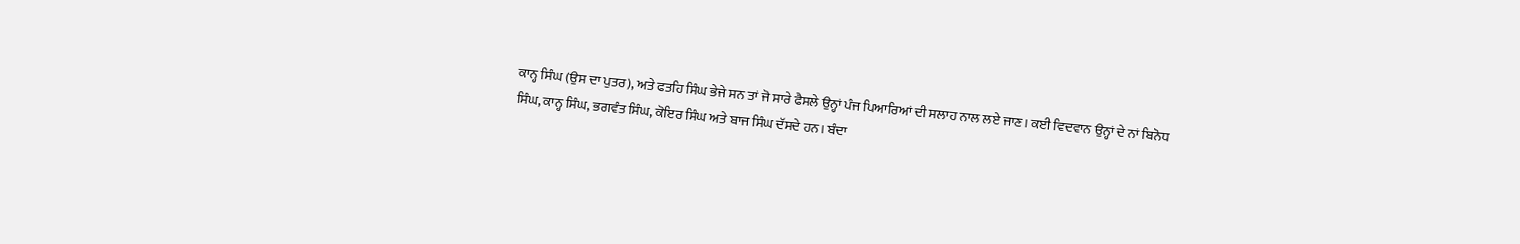ਕਾਨ੍ਹ ਸਿੰਘ (ਉਸ ਦਾ ਪੁਤਰ), ਅਤੇ ਫਤਹਿ ਸਿੰਘ ਭੇਜੇ ਸਨ ਤਾਂ ਜੋ ਸਾਰੇ ਫੈਸਲੇ ਉਨ੍ਹਾਂ ਪੰਜ ਪਿਆਰਿਆਂ ਦੀ ਸਲਾਹ ਨਾਲ ਲਏ ਜਾਣ। ਕਈ ਵਿਦਵਾਨ ਉਨ੍ਹਾਂ ਦੇ ਨਾਂ ਬਿਨੋਧ ਸਿੰਘ, ਕਾਨ੍ਹ ਸਿੰਘ, ਭਗਵੰਤ ਸਿੰਘ, ਕੋਇਰ ਸਿੰਘ ਅਤੇ ਬਾਜ ਸਿੰਘ ਦੱਸਦੇ ਹਨ। ਬੰਦਾ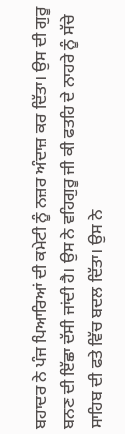ਬਹਾਦਰ ਨੇ ਪੰਜ ਪਿਆਰਿਆਂ ਦੀ ਕਮੇਟੀ ਨੂੰ ਨਜ਼ਰ ਅੰਦਾਜ਼ ਕਰ ਦਿੱਤਾ। ਉਸ ਦੀ ਗੁਰੂ ਬਨਣ ਦੀ ਇੱਛਾ ਦੱਸੀ ਜਾਂਦੀ ਹੈ। ਉਸ ਨੇ ਵਹਿਗੁਰੂ ਜੀ ਕੀ ਫਤਹਿ ਦੇ ਨਾਹਰੇ ਨੂੰ ਸੱਚੇ ਸਾਹਿਬ ਦੀ ਫਤੇ ਵਿੱਚ ਬਦਲ ਦਿੱਤਾ। ਉਸ ਨੇ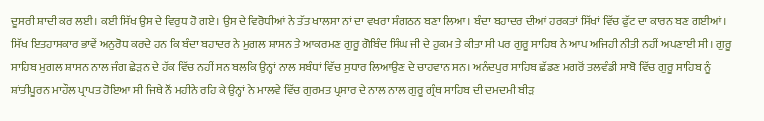ਦੂਸਰੀ ਸ਼ਾਦੀ ਕਰ ਲਈ। ਕਈ ਸਿੱਖ ਉਸ ਦੇ ਵਿਰੁਧ ਹੋ ਗਏ। ਉਸ ਦੇ ਵਿਰੋਧੀਆਂ ਨੇ ਤੱਤ ਖਾਲਸਾ ਨਾਂ ਦਾ ਵਖਰਾ ਸੰਗਠਨ ਬਣਾ ਲਿਆ। ਬੰਦਾ ਬਹਾਦਰ ਦੀਆਂ ਹਰਕਤਾਂ ਸਿੱਖਾਂ ਵਿੱਚ ਫੁੱਟ ਦਾ ਕਾਰਨ ਬਣ ਗਈਆਂ।
ਸਿੱਖ ਇਤਹਾਸਕਾਰ ਭਾਵੇਂ ਅਨੁਰੋਧ ਕਰਦੇ ਹਨ ਕਿ ਬੰਦਾ ਬਹਾਦਰ ਨੇ ਮੁਗਲ ਸ਼ਾਸਨ ਤੇ ਆਕਰਮਣ ਗੁਰੂ ਗੋਬਿੰਦ ਸਿੰਘ ਜੀ ਦੇ ਹੁਕਮ ਤੇ ਕੀਤਾ ਸੀ ਪਰ ਗੁਰੂ ਸਾਹਿਬ ਨੇ ਆਪ ਅਜਿਹੀ ਨੀਤੀ ਨਹੀਂ ਅਪਣਾਈ ਸੀ। ਗੁਰੂ ਸਾਹਿਬ ਮੁਗਲ ਸ਼ਾਸਨ ਨਾਲ ਜੰਗ ਛੇੜਨ ਦੇ ਹੱਕ ਵਿੱਚ ਨਹੀਂ ਸਨ ਬਲਕਿ ਉਨ੍ਹਾਂ ਨਾਲ ਸਬੰਧਾਂ ਵਿੱਚ ਸੁਧਾਰ ਲਿਆਉਣ ਦੇ ਚਾਹਵਾਨ ਸਨ। ਅਨੰਦਪੁਰ ਸਾਹਿਬ ਛੱਡਣ ਮਗਰੋਂ ਤਲਵੰਡੀ ਸਾਬੋ ਵਿੱਚ ਗੁਰੂ ਸਾਹਿਬ ਨੂੰ ਸ਼ਾਂਤੀਪੂਰਨ ਮਾਹੌਲ ਪ੍ਰਾਪਤ ਹੋਇਆ ਸੀ ਜਿਥੇ ਨੌਂ ਮਹੀਨੇ ਰਹਿ ਕੇ ਉਨ੍ਹਾਂ ਨੇ ਮਾਲਵੇ ਵਿੱਚ ਗੁਰਮਤ ਪ੍ਰਸਾਰ ਦੇ ਨਾਲ ਨਾਲ ਗੁਰੂ ਗ੍ਰੰਥ ਸਾਹਿਬ ਦੀ ਦਮਦਮੀ ਬੀੜ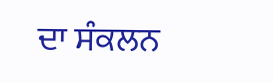ਦਾ ਸੰਕਲਨ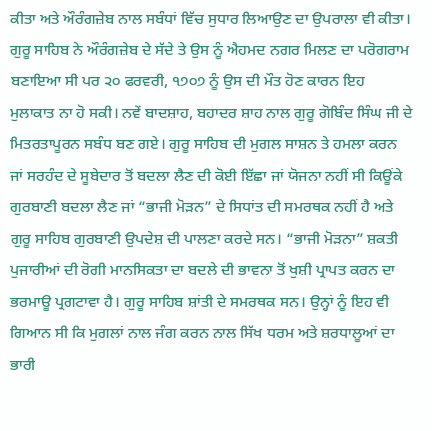ਕੀਤਾ ਅਤੇ ਔਰੰਗਜ਼ੇਬ ਨਾਲ ਸਬੰਧਾਂ ਵਿੱਚ ਸੁਧਾਰ ਲਿਆਉਣ ਦਾ ਉਪਰਾਲਾ ਵੀ ਕੀਤਾ। ਗੁਰੂ ਸਾਹਿਬ ਨੇ ਔਰੰਗਜ਼ੇਬ ਦੇ ਸੱਦੇ ਤੇ ਉਸ ਨੂੰ ਐਹਮਦ ਨਗਰ ਮਿਲਣ ਦਾ ਪਰੋਗਰਾਮ ਬਣਾਇਆ ਸੀ ਪਰ ੨੦ ਫਰਵਰੀ, ੧੭੦੭ ਨੂੰ ਉਸ ਦੀ ਮੌਤ ਹੋਣ ਕਾਰਨ ਇਹ ਮੁਲਾਕਾਤ ਨਾ ਹੋ ਸਕੀ। ਨਵੇਂ ਬਾਦਸ਼ਾਹ, ਬਹਾਦਰ ਸ਼ਾਹ ਨਾਲ ਗੁਰੂ ਗੋਬਿੰਦ ਸਿੰਘ ਜੀ ਦੇ ਮਿਤਰਤਾਪੂਰਨ ਸਬੰਧ ਬਣ ਗਏ। ਗੁਰੂ ਸਾਹਿਬ ਦੀ ਮੁਗਲ ਸਾਸ਼ਨ ਤੇ ਹਮਲਾ ਕਰਨ ਜਾਂ ਸਰਹੰਦ ਦੇ ਸੂਬੇਦਾਰ ਤੋਂ ਬਦਲਾ ਲੈਣ ਦੀ ਕੋਈ ਇੱਛਾ ਜਾਂ ਯੋਜਨਾ ਨਹੀਂ ਸੀ ਕਿਊਂਕੇ ਗੁਰਬਾਣੀ ਬਦਲਾ ਲੈਣ ਜਾਂ “ਭਾਜੀ ਮੋੜਨ” ਦੇ ਸਿਧਾਂਤ ਦੀ ਸਮਰਥਕ ਨਹੀਂ ਹੈ ਅਤੇ ਗੁਰੂ ਸਾਹਿਬ ਗੁਰਬਾਣੀ ਉਪਦੇਸ਼ ਦੀ ਪਾਲਣਾ ਕਰਦੇ ਸਨ। “ਭਾਜੀ ਮੋੜਨਾ” ਸ਼ਕਤੀ ਪੁਜਾਰੀਆਂ ਦੀ ਰੋਗੀ ਮਾਨਸਿਕਤਾ ਦਾ ਬਦਲੇ ਦੀ ਭਾਵਨਾ ਤੋਂ ਖੁਸ਼ੀ ਪ੍ਰਾਪਤ ਕਰਨ ਦਾ ਭਰਮਾਊ ਪ੍ਰਗਟਾਵਾ ਹੈ। ਗੁਰੂ ਸਾਹਿਬ ਸ਼ਾਂਤੀ ਦੇ ਸਮਰਥਕ ਸਨ। ਉਨ੍ਹਾਂ ਨੂੰ ਇਹ ਵੀ ਗਿਆਨ ਸੀ ਕਿ ਮੁਗਲਾਂ ਨਾਲ ਜੰਗ ਕਰਨ ਨਾਲ ਸਿੱਖ ਧਰਮ ਅਤੇ ਸ਼ਰਧਾਲੂਆਂ ਦਾ ਭਾਰੀ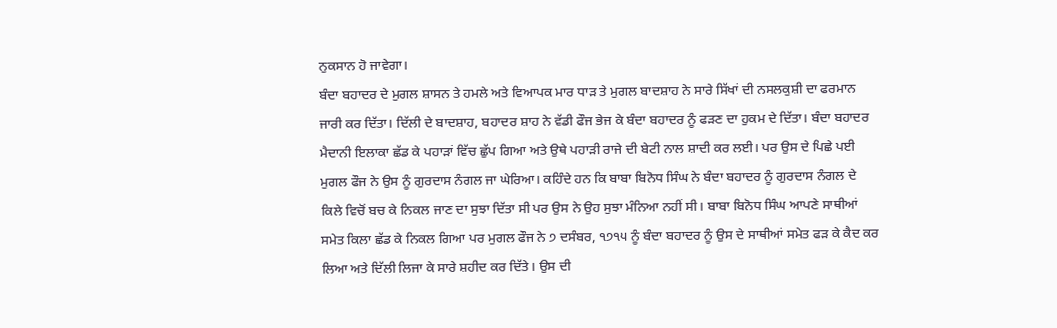ਨੁਕਸਾਨ ਹੋ ਜਾਵੇਗਾ।
ਬੰਦਾ ਬਹਾਦਰ ਦੇ ਮੁਗਲ ਸ਼ਾਸਨ ਤੇ ਹਮਲੇ ਅਤੇ ਵਿਆਪਕ ਮਾਰ ਧਾੜ ਤੇ ਮੁਗਲ ਬਾਦਸ਼ਾਹ ਨੇ ਸਾਰੇ ਸਿੱਖਾਂ ਦੀ ਨਸਲਕੁਸ਼ੀ ਦਾ ਫਰਮਾਨ ਜਾਰੀ ਕਰ ਦਿੱਤਾ। ਦਿੱਲੀ ਦੇ ਬਾਦਸ਼ਾਹ, ਬਹਾਦਰ ਸ਼ਾਹ ਨੇ ਵੱਡੀ ਫੌਜ ਭੇਜ ਕੇ ਬੰਦਾ ਬਹਾਦਰ ਨੂੰ ਫੜਣ ਦਾ ਹੁਕਮ ਦੇ ਦਿੱਤਾ। ਬੰਦਾ ਬਹਾਦਰ ਮੈਦਾਨੀ ਇਲਾਕਾ ਛੱਡ ਕੇ ਪਹਾੜਾਂ ਵਿੱਚ ਛੁੱਪ ਗਿਆ ਅਤੇ ਉਥੇ ਪਹਾੜੀ ਰਾਜੇ ਦੀ ਬੇਟੀ ਨਾਲ ਸ਼ਾਦੀ ਕਰ ਲਈ। ਪਰ ਉਸ ਦੇ ਪਿਛੇ ਪਈ ਮੁਗਲ ਫੌਜ ਨੇ ਉਸ ਨੂੰ ਗੁਰਦਾਸ ਨੰਗਲ ਜਾ ਘੇਰਿਆ। ਕਹਿੰਦੇ ਹਨ ਕਿ ਬਾਬਾ ਬਿਨੋਧ ਸਿੰਘ ਨੇ ਬੰਦਾ ਬਹਾਦਰ ਨੂੰ ਗੁਰਦਾਸ ਨੰਗਲ ਦੇ ਕਿਲੇ ਵਿਚੋਂ ਬਚ ਕੇ ਨਿਕਲ ਜਾਣ ਦਾ ਸੁਝਾ ਦਿੱਤਾ ਸੀ ਪਰ ਉਸ ਨੇ ਉਹ ਸੁਝਾ ਮੰਨਿਆ ਨਹੀਂ ਸੀ। ਬਾਬਾ ਬਿਨੋਧ ਸਿੰਘ ਆਪਣੇ ਸਾਥੀਆਂ ਸਮੇਤ ਕਿਲਾ ਛੱਡ ਕੇ ਨਿਕਲ ਗਿਆ ਪਰ ਮੁਗਲ ਫੌਜ ਨੇ ੭ ਦਸੰਬਰ, ੧੭੧੫ ਨੂੰ ਬੰਦਾ ਬਹਾਦਰ ਨੂੰ ਉਸ ਦੇ ਸਾਥੀਆਂ ਸਮੇਤ ਫੜ ਕੇ ਕੈਦ ਕਰ ਲਿਆ ਅਤੇ ਦਿੱਲੀ ਲਿਜਾ ਕੇ ਸਾਰੇ ਸ਼ਹੀਦ ਕਰ ਦਿੱਤੇ। ਉਸ ਦੀ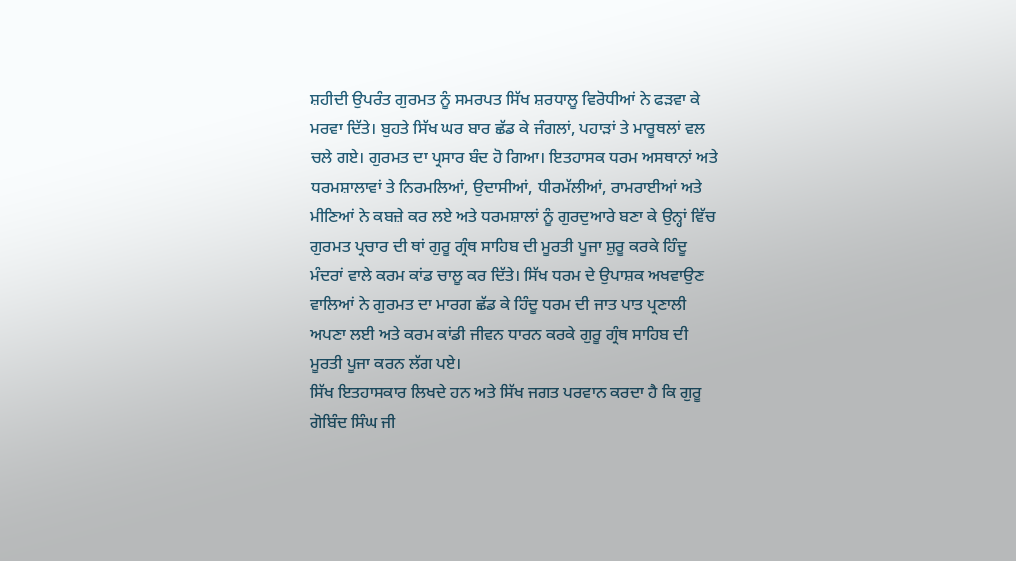ਸ਼ਹੀਦੀ ਉਪਰੰਤ ਗੁਰਮਤ ਨੂੰ ਸਮਰਪਤ ਸਿੱਖ ਸ਼ਰਧਾਲੂ ਵਿਰੋਧੀਆਂ ਨੇ ਫੜਵਾ ਕੇ ਮਰਵਾ ਦਿੱਤੇ। ਬੁਹਤੇ ਸਿੱਖ ਘਰ ਬਾਰ ਛੱਡ ਕੇ ਜੰਗਲਾਂ, ਪਹਾੜਾਂ ਤੇ ਮਾਰੂਥਲਾਂ ਵਲ ਚਲੇ ਗਏ। ਗੁਰਮਤ ਦਾ ਪ੍ਰਸਾਰ ਬੰਦ ਹੋ ਗਿਆ। ਇਤਹਾਸਕ ਧਰਮ ਅਸਥਾਨਾਂ ਅਤੇ ਧਰਮਸ਼ਾਲਾਵਾਂ ਤੇ ਨਿਰਮਲਿਆਂ, ਉਦਾਸੀਆਂ, ਧੀਰਮੱਲੀਆਂ, ਰਾਮਰਾਈਆਂ ਅਤੇ ਮੀਣਿਆਂ ਨੇ ਕਬਜ਼ੇ ਕਰ ਲਏ ਅਤੇ ਧਰਮਸ਼ਾਲਾਂ ਨੂੰ ਗੁਰਦੁਆਰੇ ਬਣਾ ਕੇ ਉਨ੍ਹਾਂ ਵਿੱਚ ਗੁਰਮਤ ਪ੍ਰਚਾਰ ਦੀ ਥਾਂ ਗੁਰੂ ਗ੍ਰੰਥ ਸਾਹਿਬ ਦੀ ਮੂਰਤੀ ਪੂਜਾ ਸ਼ੁਰੂ ਕਰਕੇ ਹਿੰਦੂ ਮੰਦਰਾਂ ਵਾਲੇ ਕਰਮ ਕਾਂਡ ਚਾਲੂ ਕਰ ਦਿੱਤੇ। ਸਿੱਖ ਧਰਮ ਦੇ ਉਪਾਸ਼ਕ ਅਖਵਾਉਣ ਵਾਲਿਆਂ ਨੇ ਗੁਰਮਤ ਦਾ ਮਾਰਗ ਛੱਡ ਕੇ ਹਿੰਦੂ ਧਰਮ ਦੀ ਜਾਤ ਪਾਤ ਪ੍ਰਣਾਲੀ ਅਪਣਾ ਲਈ ਅਤੇ ਕਰਮ ਕਾਂਡੀ ਜੀਵਨ ਧਾਰਨ ਕਰਕੇ ਗੁਰੂ ਗ੍ਰੰਥ ਸਾਹਿਬ ਦੀ ਮੂਰਤੀ ਪੂਜਾ ਕਰਨ ਲੱਗ ਪਏ।
ਸਿੱਖ ਇਤਹਾਸਕਾਰ ਲਿਖਦੇ ਹਨ ਅਤੇ ਸਿੱਖ ਜਗਤ ਪਰਵਾਨ ਕਰਦਾ ਹੈ ਕਿ ਗੁਰੂ ਗੋਬਿੰਦ ਸਿੰਘ ਜੀ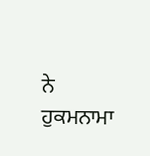ਨੇ ਹੁਕਮਨਾਮਾ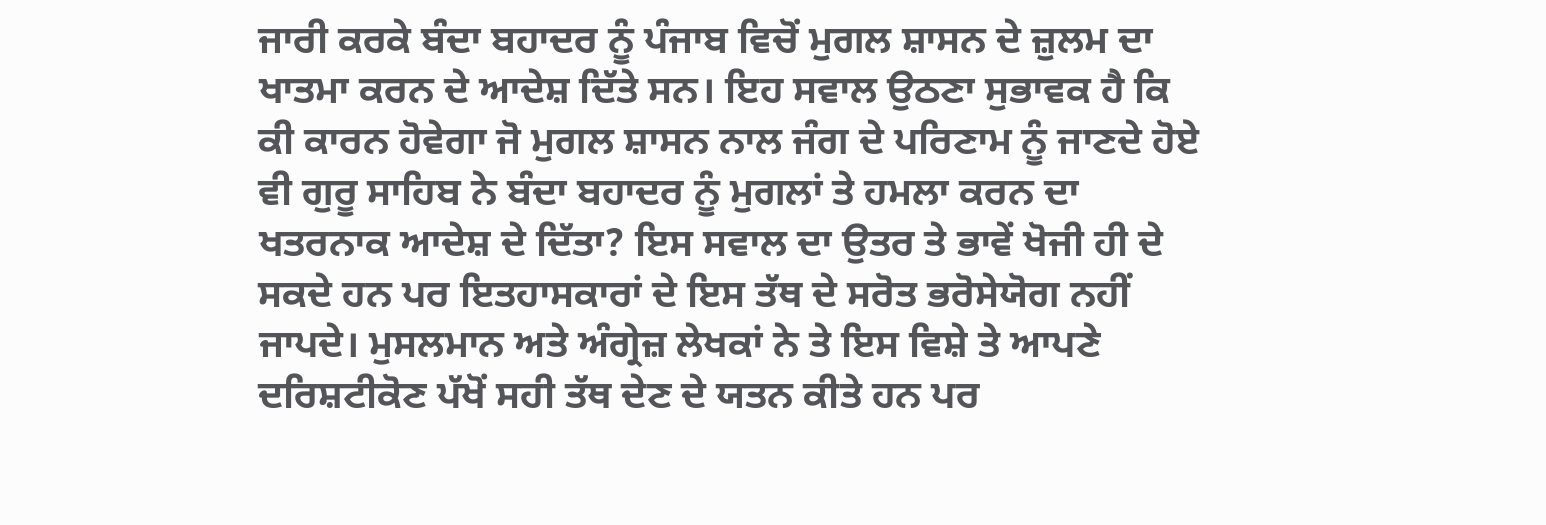ਜਾਰੀ ਕਰਕੇ ਬੰਦਾ ਬਹਾਦਰ ਨੂੰ ਪੰਜਾਬ ਵਿਚੋਂ ਮੁਗਲ ਸ਼ਾਸਨ ਦੇ ਜ਼ੁਲਮ ਦਾ ਖਾਤਮਾ ਕਰਨ ਦੇ ਆਦੇਸ਼ ਦਿੱਤੇ ਸਨ। ਇਹ ਸਵਾਲ ਉਠਣਾ ਸੁਭਾਵਕ ਹੈ ਕਿ ਕੀ ਕਾਰਨ ਹੋਵੇਗਾ ਜੋ ਮੁਗਲ ਸ਼ਾਸਨ ਨਾਲ ਜੰਗ ਦੇ ਪਰਿਣਾਮ ਨੂੰ ਜਾਣਦੇ ਹੋਏ ਵੀ ਗੁਰੂ ਸਾਹਿਬ ਨੇ ਬੰਦਾ ਬਹਾਦਰ ਨੂੰ ਮੁਗਲਾਂ ਤੇ ਹਮਲਾ ਕਰਨ ਦਾ ਖਤਰਨਾਕ ਆਦੇਸ਼ ਦੇ ਦਿੱਤਾ? ਇਸ ਸਵਾਲ ਦਾ ਉਤਰ ਤੇ ਭਾਵੇਂ ਖੋਜੀ ਹੀ ਦੇ ਸਕਦੇ ਹਨ ਪਰ ਇਤਹਾਸਕਾਰਾਂ ਦੇ ਇਸ ਤੱਥ ਦੇ ਸਰੋਤ ਭਰੋਸੇਯੋਗ ਨਹੀਂ ਜਾਪਦੇ। ਮੁਸਲਮਾਨ ਅਤੇ ਅੰਗ੍ਰੇਜ਼ ਲੇਖਕਾਂ ਨੇ ਤੇ ਇਸ ਵਿਸ਼ੇ ਤੇ ਆਪਣੇ ਦਰਿਸ਼ਟੀਕੋਣ ਪੱਖੋਂ ਸਹੀ ਤੱਥ ਦੇਣ ਦੇ ਯਤਨ ਕੀਤੇ ਹਨ ਪਰ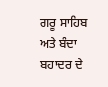ਗਰੂ ਸਾਹਿਬ ਅਤੇ ਬੰਦਾ ਬਹਾਦਰ ਦੇ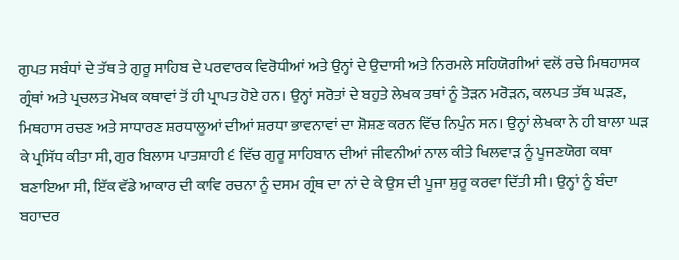ਗੁਪਤ ਸਬੰਧਾਂ ਦੇ ਤੱਥ ਤੇ ਗੁਰੂ ਸਾਹਿਬ ਦੇ ਪਰਵਾਰਕ ਵਿਰੋਧੀਆਂ ਅਤੇ ਉਨ੍ਹਾਂ ਦੇ ਉਦਾਸੀ ਅਤੇ ਨਿਰਮਲੇ ਸਹਿਯੋਗੀਆਂ ਵਲੋਂ ਰਚੇ ਮਿਥਹਾਸਕ ਗ੍ਰੰਥਾਂ ਅਤੇ ਪ੍ਰਚਲਤ ਮੋਖਕ ਕਥਾਵਾਂ ਤੋਂ ਹੀ ਪ੍ਰਾਪਤ ਹੋਏ ਹਨ। ਉਨ੍ਹਾਂ ਸਰੋਤਾਂ ਦੇ ਬਹੁਤੇ ਲੇਖਕ ਤਥਾਂ ਨੂੰ ਤੋੜਨ ਮਰੋੜਨ, ਕਲਪਤ ਤੱਥ ਘੜਣ, ਮਿਥਹਾਸ ਰਚਣ ਅਤੇ ਸਾਧਾਰਣ ਸ਼ਰਧਾਲੂਆਂ ਦੀਆਂ ਸ਼ਰਧਾ ਭਾਵਨਾਵਾਂ ਦਾ ਸ਼ੋਸ਼ਣ ਕਰਨ ਵਿੱਚ ਨਿਪੁੰਨ ਸਨ। ਉਨ੍ਹਾਂ ਲੇਖਕਾ ਨੇ ਹੀ ਬਾਲਾ ਘੜ ਕੇ ਪ੍ਰਸਿੱਧ ਕੀਤਾ ਸੀ, ਗੁਰ ਬਿਲਾਸ ਪਾਤਸ਼ਾਹੀ ੬ ਵਿੱਚ ਗੁਰੂ ਸਾਹਿਬਾਨ ਦੀਆਂ ਜੀਵਨੀਆਂ ਨਾਲ ਕੀਤੇ ਖਿਲਵਾੜ ਨੂੰ ਪੂਜਣਯੋਗ ਕਥਾ ਬਣਾਇਆ ਸੀ, ਇੱਕ ਵੱਡੇ ਆਕਾਰ ਦੀ ਕਾਵਿ ਰਚਨਾ ਨੂੰ ਦਸਮ ਗ੍ਰੰਥ ਦਾ ਨਾਂ ਦੇ ਕੇ ਉਸ ਦੀ ਪੂਜਾ ਸ਼ੁਰੂ ਕਰਵਾ ਦਿੱਤੀ ਸੀ। ਉਨ੍ਹਾਂ ਨੂੰ ਬੰਦਾ ਬਹਾਦਰ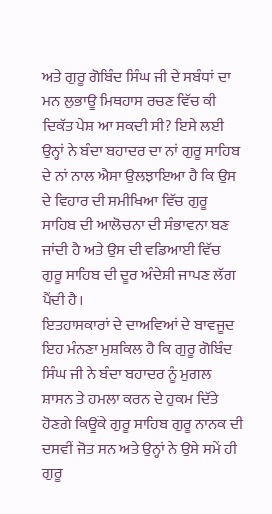ਅਤੇ ਗੁਰੂ ਗੋਬਿੰਦ ਸਿੰਘ ਜੀ ਦੇ ਸਬੰਧਾਂ ਦਾ ਮਨ ਲੁਭਾਊ ਮਿਥਹਾਸ ਰਚਣ ਵਿੱਚ ਕੀ ਦਿਕੱਤ ਪੇਸ਼ ਆ ਸਕਦੀ ਸੀ? ਇਸੇ ਲਈ ਉਨ੍ਹਾਂ ਨੇ ਬੰਦਾ ਬਹਾਦਰ ਦਾ ਨਾਂ ਗੁਰੂ ਸਾਹਿਬ ਦੇ ਨਾਂ ਨਾਲ ਐਸਾ ਉਲਝਾਇਆ ਹੈ ਕਿ ਉਸ ਦੇ ਵਿਹਾਰ ਦੀ ਸਮੀਖਿਆ ਵਿੱਚ ਗੁਰੂ ਸਾਹਿਬ ਦੀ ਆਲੋਚਨਾ ਦੀ ਸੰਭਾਵਨਾ ਬਣ ਜਾਂਦੀ ਹੈ ਅਤੇ ਉਸ ਦੀ ਵਡਿਆਈ ਵਿੱਚ ਗੁਰੂ ਸਾਹਿਬ ਦੀ ਦੂਰ ਅੰਦੇਸ਼ੀ ਜਾਪਣ ਲੱਗ ਪੈਂਦੀ ਹੈ।
ਇਤਹਾਸਕਾਰਾਂ ਦੇ ਦਾਅਵਿਆਂ ਦੇ ਬਾਵਜੂਦ ਇਹ ਮੰਨਣਾ ਮੁਸ਼ਕਿਲ ਹੈ ਕਿ ਗੁਰੂ ਗੋਬਿੰਦ ਸਿੰਘ ਜੀ ਨੇ ਬੰਦਾ ਬਹਾਦਰ ਨੂੰ ਮੁਗਲ ਸ਼ਾਸਨ ਤੇ ਹਮਲਾ ਕਰਨ ਦੇ ਹੁਕਮ ਦਿੱਤੇ ਹੋਣਗੇ ਕਿਊਂਕੇ ਗੁਰੂ ਸਾਹਿਬ ਗੁਰੂ ਨਾਨਕ ਦੀ ਦਸਵੀਂ ਜੋਤ ਸਨ ਅਤੇ ਉਨ੍ਹਾਂ ਨੇ ਉਸੇ ਸਮੇਂ ਹੀ ਗੁਰੂ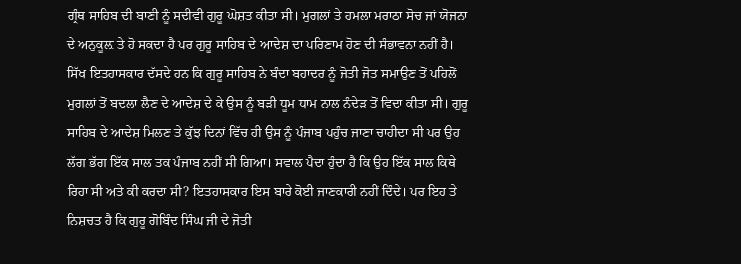ਗ੍ਰੰਥ ਸਾਹਿਬ ਦੀ ਬਾਣੀ ਨੂੰ ਸਦੀਵੀ ਗੁਰੂ ਘੋਸ਼ਤ ਕੀਤਾ ਸੀ। ਮੁਗਲਾਂ ਤੇ ਹਮਲਾ ਮਰਾਠਾ ਸੋਚ ਜਾਂ ਯੋਜਨਾ ਦੇ ਅਨੁਕੂਲ਼ ਤੇ ਹੋ ਸਕਦਾ ਹੈ ਪਰ ਗੁਰੂ ਸਾਹਿਬ ਦੇ ਆਦੇਸ਼ ਦਾ ਪਰਿਣਾਮ ਹੋਣ ਦੀ ਸੰਭਾਵਨਾ ਨਹੀਂ ਹੈ। ਸਿੱਖ ਇਤਹਾਸਕਾਰ ਦੱਸਦੇ ਹਨ ਕਿ ਗੁਰੂ ਸਾਹਿਬ ਨੇ ਬੰਦਾ ਬਹਾਦਰ ਨੂੰ ਜੋਤੀ ਜੋਤ ਸਮਾਉਣ ਤੋਂ ਪਹਿਲੋਂ ਮੁਗਲਾਂ ਤੋਂ ਬਦਲਾ ਲੈਣ ਦੇ ਆਦੇਸ਼ ਦੇ ਕੇ ਉਸ ਨੂੰ ਬੜੀ ਧੂਮ ਧਾਮ ਨਾਲ ਨੰਦੇੜ ਤੋਂ ਵਿਦਾ ਕੀਤਾ ਸੀ। ਗੁਰੂ ਸਾਹਿਬ ਦੇ ਆਦੇਸ਼ ਮਿਲਣ ਤੇ ਕੁੱਝ ਦਿਨਾਂ ਵਿੱਚ ਹੀ ਉਸ ਨੂੰ ਪੰਜਾਬ ਪਹੁੰਚ ਜਾਣਾ ਚਾਹੀਦਾ ਸੀ ਪਰ ਉਹ ਲੱਗ ਭੱਗ ਇੱਕ ਸਾਲ ਤਕ ਪੰਜਾਬ ਨਹੀਂ ਸੀ ਗਿਆ। ਸਵਾਲ ਪੈਦਾ ਹੁੰਦਾ ਹੈ ਕਿ ਉਹ ਇੱਕ ਸਾਲ ਕਿਥੇ ਰਿਹਾ ਸੀ ਅਤੇ ਕੀ ਕਰਦਾ ਸੀ? ਇਤਹਾਸਕਾਰ ਇਸ ਬਾਰੇ ਕੋਈ ਜਾਣਕਾਰੀ ਨਹੀਂ ਦਿੰਦੇ। ਪਰ ਇਹ ਤੇ ਨਿਸ਼ਚਤ ਹੈ ਕਿ ਗੁਰੂ ਗੋਬਿੰਦ ਸਿੰਘ ਜੀ ਦੇ ਜੋਤੀ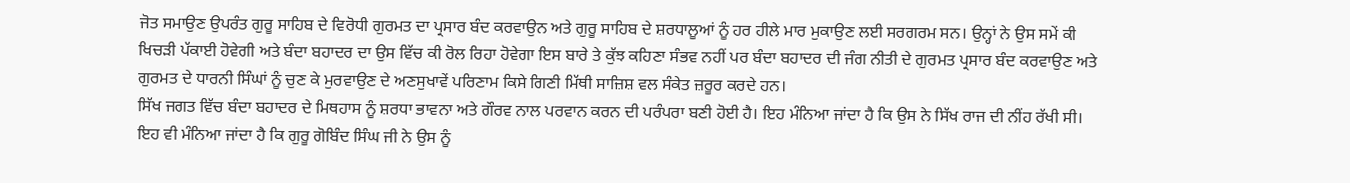ਜੋਤ ਸਮਾਉਣ ਉਪਰੰਤ ਗੁਰੂ ਸਾਹਿਬ ਦੇ ਵਿਰੋਧੀ ਗੁਰਮਤ ਦਾ ਪ੍ਰਸਾਰ ਬੰਦ ਕਰਵਾਉਨ ਅਤੇ ਗੁਰੂ ਸਾਹਿਬ ਦੇ ਸ਼ਰਧਾਲੂਆਂ ਨੂੰ ਹਰ ਹੀਲੇ ਮਾਰ ਮੁਕਾਉਣ ਲਈ ਸਰਗਰਮ ਸਨ। ਉਨ੍ਹਾਂ ਨੇ ਉਸ ਸਮੇਂ ਕੀ ਖਿਚੜੀ ਪੱਕਾਈ ਹੋਵੇਗੀ ਅਤੇ ਬੰਦਾ ਬਹਾਦਰ ਦਾ ਉਸ ਵਿੱਚ ਕੀ ਰੋਲ ਰਿਹਾ ਹੋਵੇਗਾ ਇਸ ਬਾਰੇ ਤੇ ਕੁੱਝ ਕਹਿਣਾ ਸੰਭਵ ਨਹੀਂ ਪਰ ਬੰਦਾ ਬਹਾਦਰ ਦੀ ਜੰਗ ਨੀਤੀ ਦੇ ਗੁਰਮਤ ਪ੍ਰਸਾਰ ਬੰਦ ਕਰਵਾਉਣ ਅਤੇ ਗੁਰਮਤ ਦੇ ਧਾਰਨੀ ਸਿੰਘਾਂ ਨੂੰ ਚੁਣ ਕੇ ਮੁਰਵਾਉਣ ਦੇ ਅਣਸੁਖਾਵੇਂ ਪਰਿਣਾਮ ਕਿਸੇ ਗਿਣੀ ਮਿੱਥੀ ਸਾਜ਼ਿਸ਼ ਵਲ ਸੰਕੇਤ ਜ਼ਰੂਰ ਕਰਦੇ ਹਨ।
ਸਿੱਖ ਜਗਤ ਵਿੱਚ ਬੰਦਾ ਬਹਾਦਰ ਦੇ ਮਿਥਹਾਸ ਨੂੰ ਸ਼ਰਧਾ ਭਾਵਨਾ ਅਤੇ ਗੌਰਵ ਨਾਲ ਪਰਵਾਨ ਕਰਨ ਦੀ ਪਰੰਪਰਾ ਬਣੀ ਹੋਈ ਹੈ। ਇਹ ਮੰਨਿਆ ਜਾਂਦਾ ਹੈ ਕਿ ਉਸ ਨੇ ਸਿੱਖ ਰਾਜ ਦੀ ਨੀਂਹ ਰੱਖੀ ਸੀ। ਇਹ ਵੀ ਮੰਨਿਆ ਜਾਂਦਾ ਹੈ ਕਿ ਗੁਰੂ ਗੋਬਿੰਦ ਸਿੰਘ ਜੀ ਨੇ ਉਸ ਨੂੰ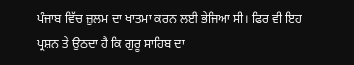ਪੰਜਾਬ ਵਿੱਚ ਜ਼ੁਲਮ ਦਾ ਖਾਤਮਾ ਕਰਨ ਲਈ ਭੇਜਿਆ ਸੀ। ਫਿਰ ਵੀ ਇਹ ਪ੍ਰਸ਼ਨ ਤੇ ਉਠਦਾ ਹੈ ਕਿ ਗੁਰੂ ਸਾਹਿਬ ਦਾ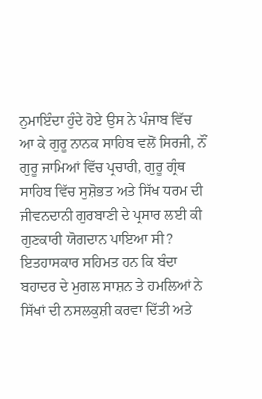ਨੁਮਾਇੰਦਾ ਹੁੰਦੇ ਹੋਏ ਉਸ ਨੇ ਪੰਜਾਬ ਵਿੱਚ ਆ ਕੇ ਗੁਰੂ ਨਾਨਕ ਸਾਹਿਬ ਵਲੋਂ ਸਿਰਜੀ, ਨੌਂ ਗੁਰੂ ਜਾਮਿਆਂ ਵਿੱਚ ਪ੍ਰਚਾਰੀ, ਗੁਰੂ ਗ੍ਰੰਥ ਸਾਹਿਬ ਵਿੱਚ ਸੁਸ਼ੋਭਤ ਅਤੇ ਸਿੱਖ ਧਰਮ ਦੀ ਜੀਵਨਦਾਨੀ ਗੁਰਬਾਣੀ ਦੇ ਪ੍ਰਸਾਰ ਲਈ ਕੀ ਗੁਣਕਾਰੀ ਯੋਗਦਾਨ ਪਾਇਆ ਸੀ? ਇਤਹਾਸਕਾਰ ਸਹਿਮਤ ਹਨ ਕਿ ਬੰਦਾ ਬਹਾਦਰ ਦੇ ਮੁਗਲ ਸਾਸ਼ਨ ਤੇ ਹਮਲਿਆਂ ਨੇ ਸਿੱਖਾਂ ਦੀ ਨਸਲਕੁਸ਼ੀ ਕਰਵਾ ਦਿੱਤੀ ਅਤੇ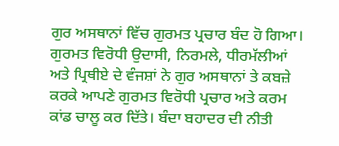ਗੁਰ ਅਸਥਾਨਾਂ ਵਿੱਚ ਗੁਰਮਤ ਪ੍ਰਚਾਰ ਬੰਦ ਹੋ ਗਿਆ। ਗੁਰਮਤ ਵਿਰੋਧੀ ਉਦਾਸੀ, ਨਿਰਮਲੇ, ਧੀਰਮੱਲੀਆਂ ਅਤੇ ਪ੍ਰਿਥੀਏ ਦੇ ਵੰਜਸ਼ਾਂ ਨੇ ਗੁਰ ਅਸਥਾਨਾਂ ਤੇ ਕਬਜ਼ੇ ਕਰਕੇ ਆਪਣੇ ਗੁਰਮਤ ਵਿਰੋਧੀ ਪ੍ਰਚਾਰ ਅਤੇ ਕਰਮ ਕਾਂਡ ਚਾਲੂ ਕਰ ਦਿੱਤੇ। ਬੰਦਾ ਬਹਾਦਰ ਦੀ ਨੀਤੀ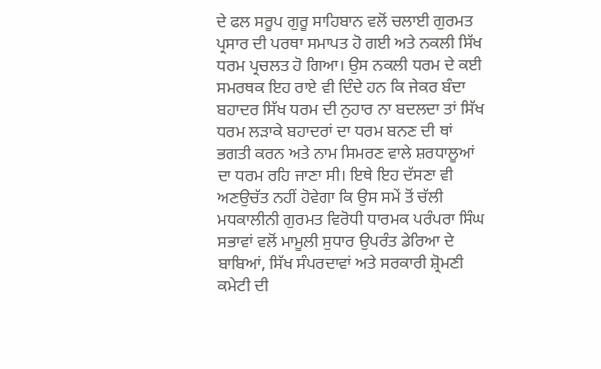ਦੇ ਫਲ ਸਰੂਪ ਗੁਰੂ ਸਾਹਿਬਾਨ ਵਲੋਂ ਚਲਾਈ ਗੁਰਮਤ ਪ੍ਰਸਾਰ ਦੀ ਪਰਥਾ ਸਮਾਪਤ ਹੋ ਗਈ ਅਤੇ ਨਕਲੀ ਸਿੱਖ ਧਰਮ ਪ੍ਰਚਲਤ ਹੋ ਗਿਆ। ਉਸ ਨਕਲੀ ਧਰਮ ਦੇ ਕਈ ਸਮਰਥਕ ਇਹ ਰਾਏ ਵੀ ਦਿੰਦੇ ਹਨ ਕਿ ਜੇਕਰ ਬੰਦਾ ਬਹਾਦਰ ਸਿੱਖ ਧਰਮ ਦੀ ਨੁਹਾਰ ਨਾ ਬਦਲਦਾ ਤਾਂ ਸਿੱਖ ਧਰਮ ਲੜਾਕੇ ਬਹਾਦਰਾਂ ਦਾ ਧਰਮ ਬਨਣ ਦੀ ਥਾਂ ਭਗਤੀ ਕਰਨ ਅਤੇ ਨਾਮ ਸਿਮਰਣ ਵਾਲੇ ਸ਼ਰਧਾਲੂਆਂ ਦਾ ਧਰਮ ਰਹਿ ਜਾਣਾ ਸੀ। ਇਥੇ ਇਹ ਦੱਸਣਾ ਵੀ ਅਣਉਚੱਤ ਨਹੀਂ ਹੋਵੇਗਾ ਕਿ ਉਸ ਸਮੇਂ ਤੋਂ ਚੱਲੀ ਮਧਕਾਲੀਨੀ ਗੁਰਮਤ ਵਿਰੋਧੀ ਧਾਰਮਕ ਪਰੰਪਰਾ ਸਿੰਘ ਸਭਾਵਾਂ ਵਲੋਂ ਮਾਮੂਲੀ ਸੁਧਾਰ ਉਪਰੰਤ ਡੇਰਿਆ ਦੇ ਬਾਬਿਆਂ, ਸਿੱਖ ਸੰਪਰਦਾਵਾਂ ਅਤੇ ਸਰਕਾਰੀ ਸ਼੍ਰੋਮਣੀ ਕਮੇਟੀ ਦੀ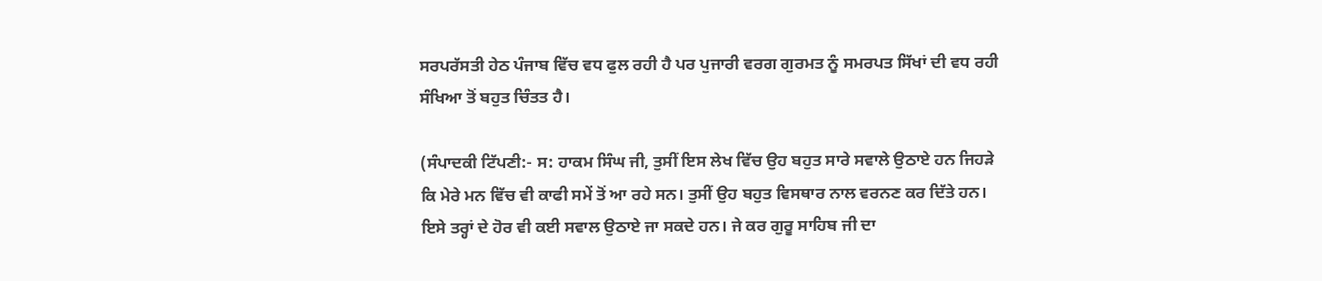ਸਰਪਰੱਸਤੀ ਹੇਠ ਪੰਜਾਬ ਵਿੱਚ ਵਧ ਫੁਲ ਰਹੀ ਹੈ ਪਰ ਪੁਜਾਰੀ ਵਰਗ ਗੁਰਮਤ ਨੂੰ ਸਮਰਪਤ ਸਿੱਖਾਂ ਦੀ ਵਧ ਰਹੀ ਸੰਖਿਆ ਤੋਂ ਬਹੁਤ ਚਿੰਤਤ ਹੈ।

(ਸੰਪਾਦਕੀ ਟਿੱਪਣੀ:- ਸ: ਹਾਕਮ ਸਿੰਘ ਜੀ, ਤੁਸੀਂ ਇਸ ਲੇਖ ਵਿੱਚ ਉਹ ਬਹੁਤ ਸਾਰੇ ਸਵਾਲੇ ਉਠਾਏ ਹਨ ਜਿਹੜੇ ਕਿ ਮੇਰੇ ਮਨ ਵਿੱਚ ਵੀ ਕਾਫੀ ਸਮੇਂ ਤੋਂ ਆ ਰਹੇ ਸਨ। ਤੁਸੀਂ ਉਹ ਬਹੁਤ ਵਿਸਥਾਰ ਨਾਲ ਵਰਨਣ ਕਰ ਦਿੱਤੇ ਹਨ। ਇਸੇ ਤਰ੍ਹਾਂ ਦੇ ਹੋਰ ਵੀ ਕਈ ਸਵਾਲ ਉਠਾਏ ਜਾ ਸਕਦੇ ਹਨ। ਜੇ ਕਰ ਗੁਰੂ ਸਾਹਿਬ ਜੀ ਦਾ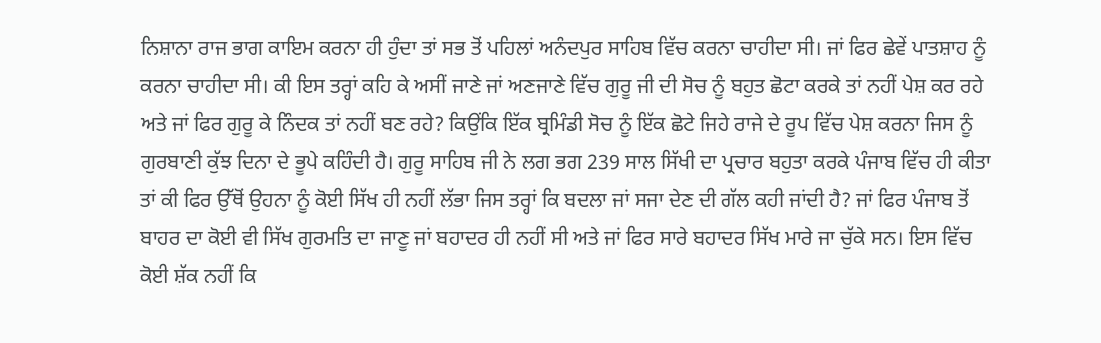ਨਿਸ਼ਾਨਾ ਰਾਜ ਭਾਗ ਕਾਇਮ ਕਰਨਾ ਹੀ ਹੁੰਦਾ ਤਾਂ ਸਭ ਤੋਂ ਪਹਿਲਾਂ ਅਨੰਦਪੁਰ ਸਾਹਿਬ ਵਿੱਚ ਕਰਨਾ ਚਾਹੀਦਾ ਸੀ। ਜਾਂ ਫਿਰ ਛੇਵੇਂ ਪਾਤਸ਼ਾਹ ਨੂੰ ਕਰਨਾ ਚਾਹੀਦਾ ਸੀ। ਕੀ ਇਸ ਤਰ੍ਹਾਂ ਕਹਿ ਕੇ ਅਸੀਂ ਜਾਣੇ ਜਾਂ ਅਣਜਾਣੇ ਵਿੱਚ ਗੁਰੂ ਜੀ ਦੀ ਸੋਚ ਨੂੰ ਬਹੁਤ ਛੋਟਾ ਕਰਕੇ ਤਾਂ ਨਹੀਂ ਪੇਸ਼ ਕਰ ਰਹੇ ਅਤੇ ਜਾਂ ਫਿਰ ਗੁਰੂ ਕੇ ਨਿੰਦਕ ਤਾਂ ਨਹੀਂ ਬਣ ਰਹੇ? ਕਿਉਂਕਿ ਇੱਕ ਬ੍ਰਮਿੰਡੀ ਸੋਚ ਨੂੰ ਇੱਕ ਛੋਟੇ ਜਿਹੇ ਰਾਜੇ ਦੇ ਰੂਪ ਵਿੱਚ ਪੇਸ਼ ਕਰਨਾ ਜਿਸ ਨੂੰ ਗੁਰਬਾਣੀ ਕੁੱਝ ਦਿਨਾ ਦੇ ਭੂਪੇ ਕਹਿੰਦੀ ਹੈ। ਗੁਰੂ ਸਾਹਿਬ ਜੀ ਨੇ ਲਗ ਭਗ 239 ਸਾਲ ਸਿੱਖੀ ਦਾ ਪ੍ਰਚਾਰ ਬਹੁਤਾ ਕਰਕੇ ਪੰਜਾਬ ਵਿੱਚ ਹੀ ਕੀਤਾ ਤਾਂ ਕੀ ਫਿਰ ਉੱਥੋਂ ਉਹਨਾ ਨੂੰ ਕੋਈ ਸਿੱਖ ਹੀ ਨਹੀਂ ਲੱਭਾ ਜਿਸ ਤਰ੍ਹਾਂ ਕਿ ਬਦਲਾ ਜਾਂ ਸਜਾ ਦੇਣ ਦੀ ਗੱਲ ਕਹੀ ਜਾਂਦੀ ਹੈ? ਜਾਂ ਫਿਰ ਪੰਜਾਬ ਤੋਂ ਬਾਹਰ ਦਾ ਕੋਈ ਵੀ ਸਿੱਖ ਗੁਰਮਤਿ ਦਾ ਜਾਣੂ ਜਾਂ ਬਹਾਦਰ ਹੀ ਨਹੀਂ ਸੀ ਅਤੇ ਜਾਂ ਫਿਰ ਸਾਰੇ ਬਹਾਦਰ ਸਿੱਖ ਮਾਰੇ ਜਾ ਚੁੱਕੇ ਸਨ। ਇਸ ਵਿੱਚ ਕੋਈ ਸ਼ੱਕ ਨਹੀਂ ਕਿ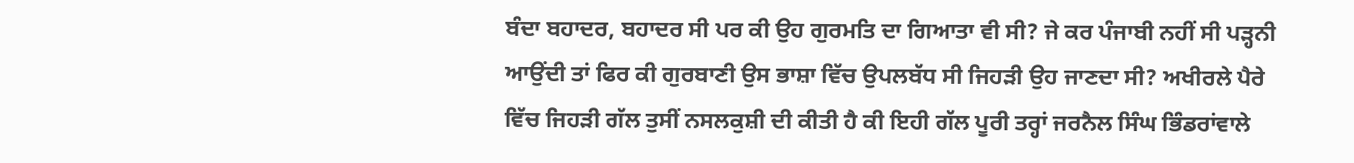ਬੰਦਾ ਬਹਾਦਰ, ਬਹਾਦਰ ਸੀ ਪਰ ਕੀ ਉਹ ਗੁਰਮਤਿ ਦਾ ਗਿਆਤਾ ਵੀ ਸੀ? ਜੇ ਕਰ ਪੰਜਾਬੀ ਨਹੀਂ ਸੀ ਪੜ੍ਹਨੀ ਆਉਂਦੀ ਤਾਂ ਫਿਰ ਕੀ ਗੁਰਬਾਣੀ ਉਸ ਭਾਸ਼ਾ ਵਿੱਚ ਉਪਲਬੱਧ ਸੀ ਜਿਹੜੀ ਉਹ ਜਾਣਦਾ ਸੀ? ਅਖੀਰਲੇ ਪੈਰੇ ਵਿੱਚ ਜਿਹੜੀ ਗੱਲ ਤੁਸੀਂ ਨਸਲਕੁਸ਼ੀ ਦੀ ਕੀਤੀ ਹੈ ਕੀ ਇਹੀ ਗੱਲ ਪੂਰੀ ਤਰ੍ਹਾਂ ਜਰਨੈਲ ਸਿੰਘ ਭਿੰਡਰਾਂਵਾਲੇ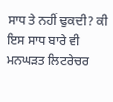ਸਾਧ ਤੇ ਨਹੀਂ ਢੁਕਦੀ? ਕੀ ਇਸ ਸਾਧ ਬਾਰੇ ਵੀ ਮਨਘੜਤ ਲਿਟਰੇਚਰ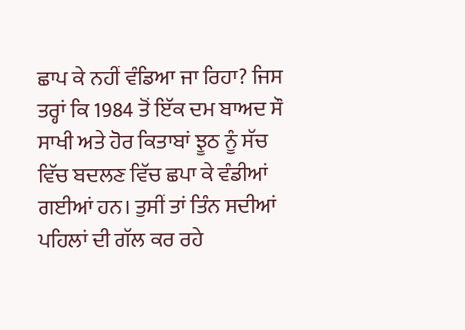ਛਾਪ ਕੇ ਨਹੀਂ ਵੰਡਿਆ ਜਾ ਰਿਹਾ? ਜਿਸ ਤਰ੍ਹਾਂ ਕਿ 1984 ਤੋਂ ਇੱਕ ਦਮ ਬਾਅਦ ਸੌ ਸਾਖੀ ਅਤੇ ਹੋਰ ਕਿਤਾਬਾਂ ਝੂਠ ਨੂੰ ਸੱਚ ਵਿੱਚ ਬਦਲਣ ਵਿੱਚ ਛਪਾ ਕੇ ਵੰਡੀਆਂ ਗਈਆਂ ਹਨ। ਤੁਸੀਂ ਤਾਂ ਤਿੰਨ ਸਦੀਆਂ ਪਹਿਲਾਂ ਦੀ ਗੱਲ ਕਰ ਰਹੇ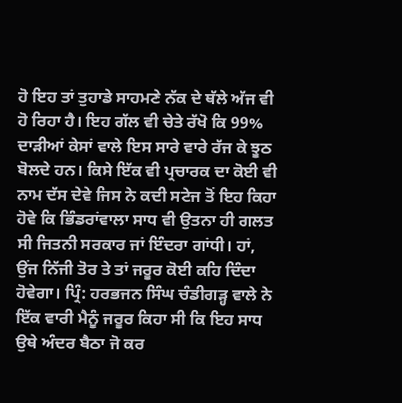ਹੋ ਇਹ ਤਾਂ ਤੁਹਾਡੇ ਸਾਹਮਣੇ ਨੱਕ ਦੇ ਥੱਲੇ ਅੱਜ ਵੀ ਹੋ ਰਿਹਾ ਹੈ। ਇਹ ਗੱਲ ਵੀ ਚੇਤੇ ਰੱਖੋ ਕਿ 99% ਦਾੜੀਆਂ ਕੇਸਾਂ ਵਾਲੇ ਇਸ ਸਾਰੇ ਵਾਰੇ ਰੱਜ ਕੇ ਝੂਠ ਬੋਲਦੇ ਹਨ। ਕਿਸੇ ਇੱਕ ਵੀ ਪ੍ਰਚਾਰਕ ਦਾ ਕੋਈ ਵੀ ਨਾਮ ਦੱਸ ਦੇਵੇ ਜਿਸ ਨੇ ਕਦੀ ਸਟੇਜ ਤੋਂ ਇਹ ਕਿਹਾ ਹੋਵੇ ਕਿ ਭਿੰਡਰਾਂਵਾਲਾ ਸਾਧ ਵੀ ਉਤਨਾ ਹੀ ਗਲਤ ਸੀ ਜਿਤਨੀ ਸਰਕਾਰ ਜਾਂ ਇੰਦਰਾ ਗਾਂਧੀ। ਹਾਂ, ਉਂਜ ਨਿੱਜੀ ਤੋਰ ਤੇ ਤਾਂ ਜਰੂਰ ਕੋਈ ਕਹਿ ਦਿੰਦਾ ਹੋਵੇਗਾ। ਪ੍ਰਿੰ: ਹਰਭਜਨ ਸਿੰਘ ਚੰਡੀਗੜ੍ਹ ਵਾਲੇ ਨੇ ਇੱਕ ਵਾਰੀ ਮੈਨੂੰ ਜਰੂਰ ਕਿਹਾ ਸੀ ਕਿ ਇਹ ਸਾਧ ਉਥੇ ਅੰਦਰ ਬੈਠਾ ਜੋ ਕਰ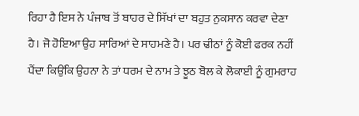ਰਿਹਾ ਹੈ ਇਸ ਨੇ ਪੰਜਾਬ ਤੋਂ ਬਾਹਰ ਦੇ ਸਿੱਖਾਂ ਦਾ ਬਹੁਤ ਨੁਕਸਾਨ ਕਰਵਾ ਦੇਣਾ ਹੈ। ਜੋ ਹੋਇਆ ਉਹ ਸਾਰਿਆਂ ਦੇ ਸਾਹਮਣੇ ਹੈ। ਪਰ ਢੀਠਾਂ ਨੂੰ ਕੋਈ ਫਰਕ ਨਹੀਂ ਪੈਂਦਾ ਕਿਉਂਕਿ ਉਹਨਾ ਨੇ ਤਾਂ ਧਰਮ ਦੇ ਨਾਮ ਤੇ ਝੂਠ ਬੋਲ ਕੇ ਲੋਕਾਈ ਨੂੰ ਗੁਮਰਾਹ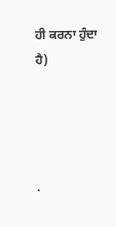ਹੀ ਕਰਨਾ ਹੁੰਦਾ ਹੈ)




.